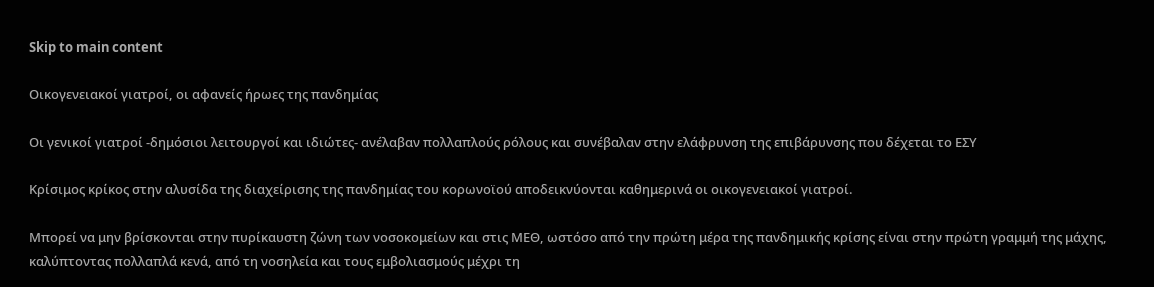Skip to main content

Οικογενειακοί γιατροί, οι αφανείς ήρωες της πανδημίας

Οι γενικοί γιατροί -δημόσιοι λειτουργοί και ιδιώτες- ανέλαβαν πολλαπλούς ρόλους και συνέβαλαν στην ελάφρυνση της επιβάρυνσης που δέχεται το ΕΣΥ

Κρίσιμος κρίκος στην αλυσίδα της διαχείρισης της πανδημίας του κορωνοϊού αποδεικνύονται καθημερινά οι οικογενειακοί γιατροί.

Μπορεί να μην βρίσκονται στην πυρίκαυστη ζώνη των νοσοκομείων και στις ΜΕΘ, ωστόσο από την πρώτη μέρα της πανδημικής κρίσης είναι στην πρώτη γραμμή της μάχης, καλύπτοντας πολλαπλά κενά, από τη νοσηλεία και τους εμβολιασμούς μέχρι τη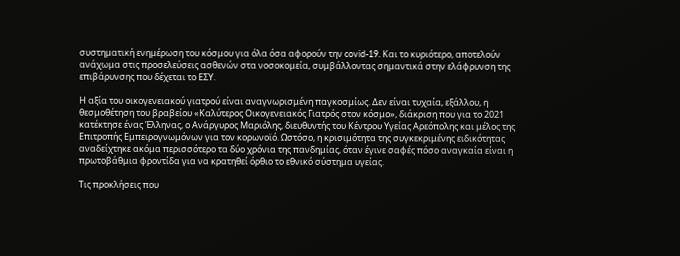συστηματική ενημέρωση του κόσμου για όλα όσα αφορούν την covid-19. Και το κυριότερο, αποτελούν ανάχωμα στις προσελεύσεις ασθενών στα νοσοκομεία, συμβάλλοντας σημαντικά στην ελάφρυνση της επιβάρυνσης που δέχεται το ΕΣΥ.

Η αξία του οικογενειακού γιατρού είναι αναγνωρισμένη παγκοσμίως. Δεν είναι τυχαία, εξάλλου, η θεσμοθέτηση του βραβείου «Καλύτερος Οικογενειακός Γιατρός στον κόσμο», διάκριση που για το 2021 κατέκτησε ένας Έλληνας, ο Ανάργυρος Μαριόλης, διευθυντής του Κέντρου Υγείας Αρεόπολης και μέλος της Επιτροπής Εμπειρογνωμόνων για τον κορωνοϊό. Ωστόσο, η κρισιμότητα της συγκεκριμένης ειδικότητας αναδείχτηκε ακόμα περισσότερο τα δύο χρόνια της πανδημίας, όταν έγινε σαφές πόσο αναγκαία είναι η πρωτοβάθμια φροντίδα για να κρατηθεί όρθιο το εθνικό σύστημα υγείας.

Τις προκλήσεις που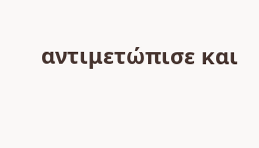αντιμετώπισε και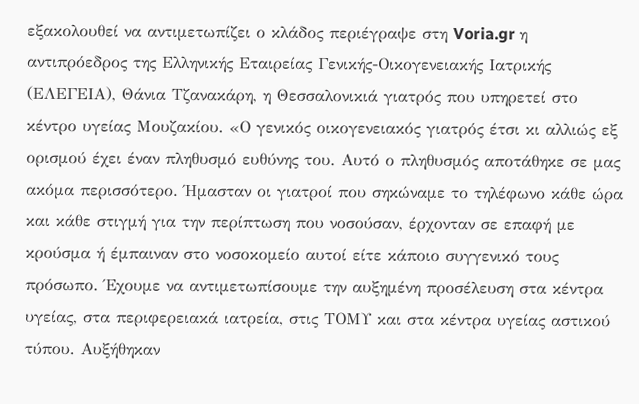εξακολουθεί να αντιμετωπίζει ο κλάδος περιέγραψε στη Voria.gr η αντιπρόεδρος της Ελληνικής Εταιρείας Γενικής-Οικογενειακής Ιατρικής (ΕΛΕΓΕΙΑ), Θάνια Τζανακάρη, η Θεσσαλονικιά γιατρός που υπηρετεί στο κέντρο υγείας Μουζακίου. «Ο γενικός οικογενειακός γιατρός έτσι κι αλλιώς εξ ορισμού έχει έναν πληθυσμό ευθύνης του. Αυτό ο πληθυσμός αποτάθηκε σε μας ακόμα περισσότερο. Ήμασταν οι γιατροί που σηκώναμε το τηλέφωνο κάθε ώρα και κάθε στιγμή για την περίπτωση που νοσούσαν, έρχονταν σε επαφή με κρούσμα ή έμπαιναν στο νοσοκομείο αυτοί είτε κάποιο συγγενικό τους πρόσωπο. Έχουμε να αντιμετωπίσουμε την αυξημένη προσέλευση στα κέντρα υγείας, στα περιφερειακά ιατρεία, στις ΤΟΜΥ και στα κέντρα υγείας αστικού τύπου. Αυξήθηκαν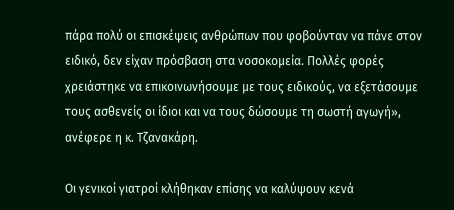πάρα πολύ οι επισκέψεις ανθρώπων που φοβούνταν να πάνε στον ειδικό, δεν είχαν πρόσβαση στα νοσοκομεία. Πολλές φορές χρειάστηκε να επικοινωνήσουμε με τους ειδικούς, να εξετάσουμε τους ασθενείς οι ίδιοι και να τους δώσουμε τη σωστή αγωγή», ανέφερε η κ. Τζανακάρη.

Οι γενικοί γιατροί κλήθηκαν επίσης να καλύψουν κενά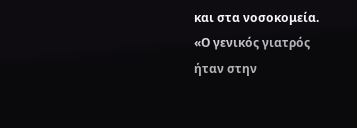και στα νοσοκομεία. «Ο γενικός γιατρός ήταν στην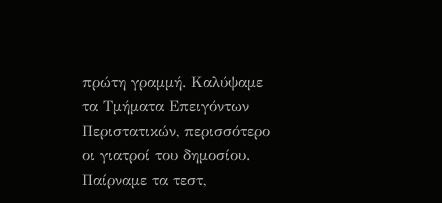πρώτη γραμμή. Καλύψαμε τα Τμήματα Επειγόντων Περιστατικών, περισσότερο οι γιατροί του δημοσίου. Παίρναμε τα τεστ,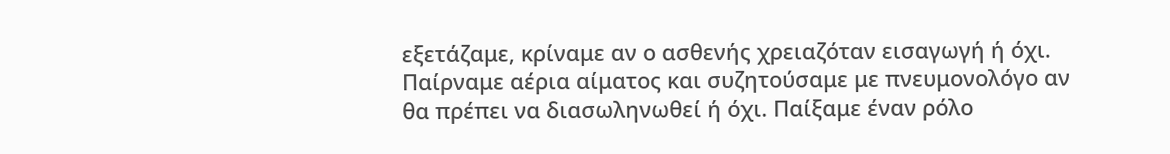εξετάζαμε, κρίναμε αν ο ασθενής χρειαζόταν εισαγωγή ή όχι. Παίρναμε αέρια αίματος και συζητούσαμε με πνευμονολόγο αν θα πρέπει να διασωληνωθεί ή όχι. Παίξαμε έναν ρόλο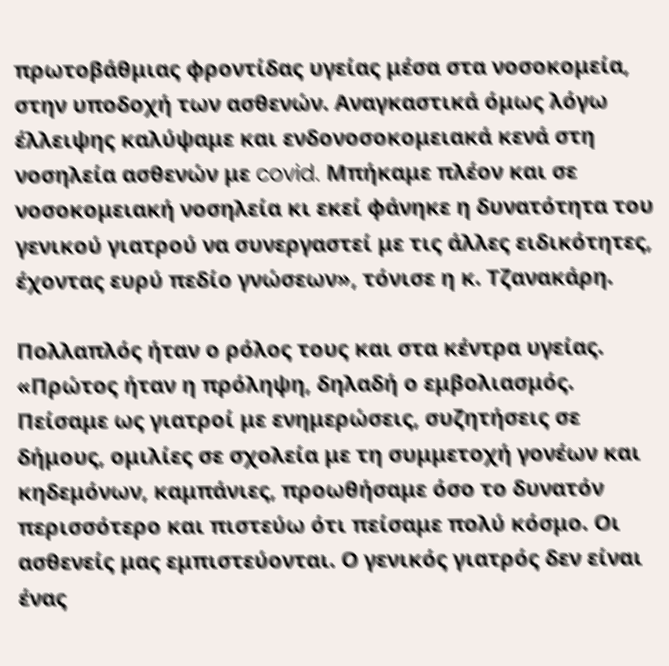πρωτοβάθμιας φροντίδας υγείας μέσα στα νοσοκομεία, στην υποδοχή των ασθενών. Αναγκαστικά όμως λόγω έλλειψης καλύψαμε και ενδονοσοκομειακά κενά στη νοσηλεία ασθενών με covid. Μπήκαμε πλέον και σε νοσοκομειακή νοσηλεία κι εκεί φάνηκε η δυνατότητα του γενικού γιατρού να συνεργαστεί με τις άλλες ειδικότητες, έχοντας ευρύ πεδίο γνώσεων», τόνισε η κ. Τζανακάρη.

Πολλαπλός ήταν ο ρόλος τους και στα κέντρα υγείας. «Πρώτος ήταν η πρόληψη, δηλαδή ο εμβολιασμός. Πείσαμε ως γιατροί με ενημερώσεις, συζητήσεις σε δήμους, ομιλίες σε σχολεία με τη συμμετοχή γονέων και κηδεμόνων, καμπάνιες, προωθήσαμε όσο το δυνατόν περισσότερο και πιστεύω ότι πείσαμε πολύ κόσμο. Οι ασθενείς μας εμπιστεύονται. Ο γενικός γιατρός δεν είναι ένας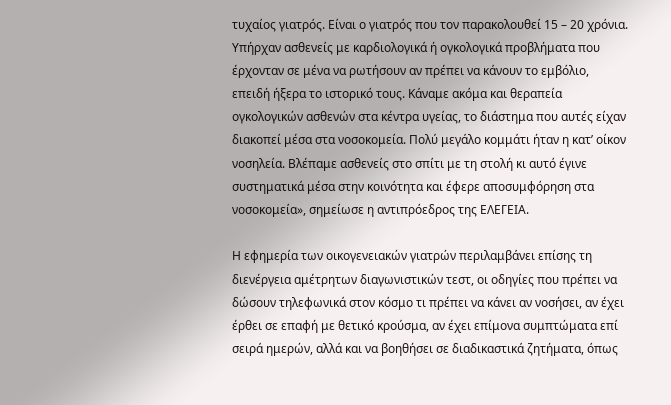τυχαίος γιατρός. Είναι ο γιατρός που τον παρακολουθεί 15 – 20 χρόνια. Υπήρχαν ασθενείς με καρδιολογικά ή ογκολογικά προβλήματα που έρχονταν σε μένα να ρωτήσουν αν πρέπει να κάνουν το εμβόλιο, επειδή ήξερα το ιστορικό τους. Κάναμε ακόμα και θεραπεία ογκολογικών ασθενών στα κέντρα υγείας, το διάστημα που αυτές είχαν διακοπεί μέσα στα νοσοκομεία. Πολύ μεγάλο κομμάτι ήταν η κατ’ οίκον νοσηλεία. Βλέπαμε ασθενείς στο σπίτι με τη στολή κι αυτό έγινε συστηματικά μέσα στην κοινότητα και έφερε αποσυμφόρηση στα νοσοκομεία», σημείωσε η αντιπρόεδρος της ΕΛΕΓΕΙΑ.

Η εφημερία των οικογενειακών γιατρών περιλαμβάνει επίσης τη διενέργεια αμέτρητων διαγωνιστικών τεστ, οι οδηγίες που πρέπει να δώσουν τηλεφωνικά στον κόσμο τι πρέπει να κάνει αν νοσήσει, αν έχει έρθει σε επαφή με θετικό κρούσμα, αν έχει επίμονα συμπτώματα επί σειρά ημερών, αλλά και να βοηθήσει σε διαδικαστικά ζητήματα, όπως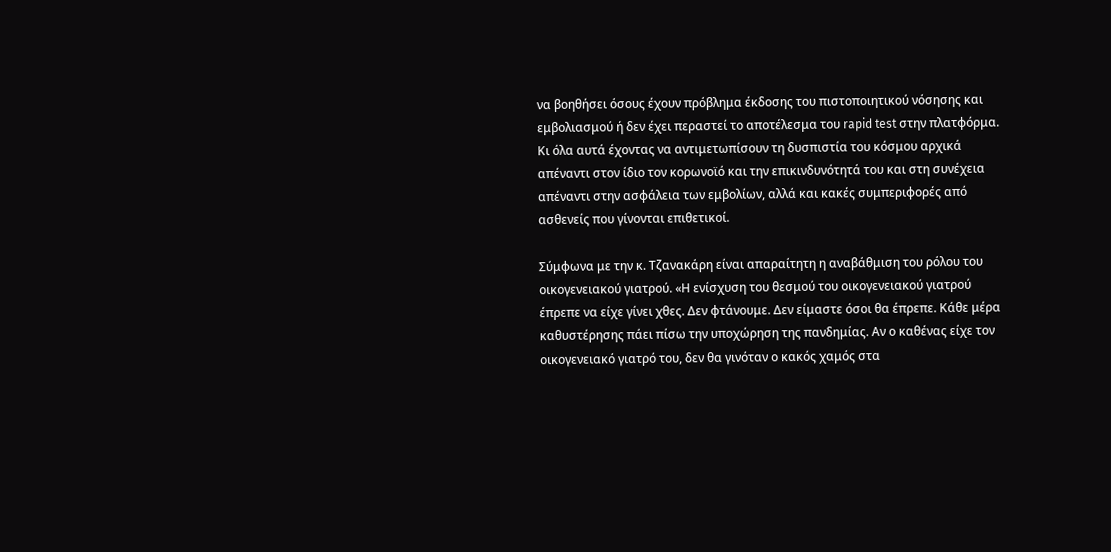να βοηθήσει όσους έχουν πρόβλημα έκδοσης του πιστοποιητικού νόσησης και εμβολιασμού ή δεν έχει περαστεί το αποτέλεσμα του rapid test στην πλατφόρμα. Κι όλα αυτά έχοντας να αντιμετωπίσουν τη δυσπιστία του κόσμου αρχικά απέναντι στον ίδιο τον κορωνοϊό και την επικινδυνότητά του και στη συνέχεια απέναντι στην ασφάλεια των εμβολίων, αλλά και κακές συμπεριφορές από ασθενείς που γίνονται επιθετικοί.

Σύμφωνα με την κ. Τζανακάρη είναι απαραίτητη η αναβάθμιση του ρόλου του οικογενειακού γιατρού. «Η ενίσχυση του θεσμού του οικογενειακού γιατρού έπρεπε να είχε γίνει χθες. Δεν φτάνουμε. Δεν είμαστε όσοι θα έπρεπε. Κάθε μέρα καθυστέρησης πάει πίσω την υποχώρηση της πανδημίας. Αν ο καθένας είχε τον οικογενειακό γιατρό του, δεν θα γινόταν ο κακός χαμός στα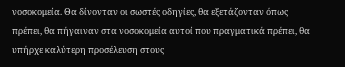νοσοκομεία. Θα δίνονταν οι σωστές οδηγίες, θα εξετάζονταν όπως πρέπει, θα πήγαιναν στα νοσοκομεία αυτοί που πραγματικά πρέπει, θα υπήρχε καλύτερη προσέλευση στους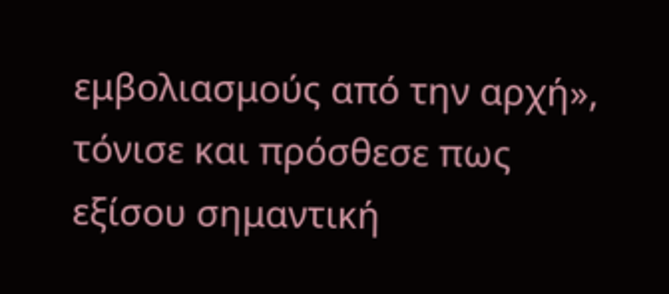εμβολιασμούς από την αρχή», τόνισε και πρόσθεσε πως εξίσου σημαντική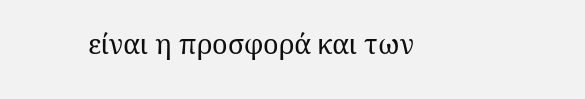είναι η προσφορά και των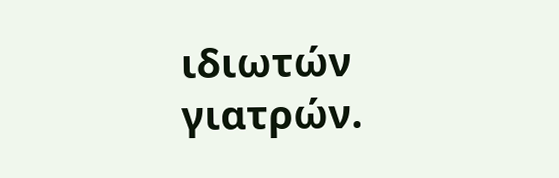ιδιωτών γιατρών.